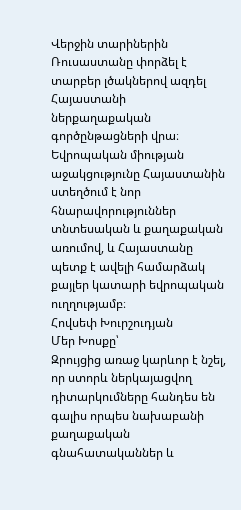Վերջին տարիներին Ռուսաստանը փորձել է տարբեր լծակներով ազդել Հայաստանի ներքաղաքական գործընթացների վրա։ Եվրոպական միության աջակցությունը Հայաստանին ստեղծում է նոր հնարավորություններ տնտեսական և քաղաքական առումով, և Հայաստանը պետք է ավելի համարձակ քայլեր կատարի եվրոպական ուղղությամբ։
Հովսեփ Խուրշուդյան
Մեր Խոսքը՝
Զրույցից առաջ կարևոր է նշել, որ ստորև ներկայացվող դիտարկումները հանդես են գալիս որպես նախաբանի քաղաքական գնահատականներ և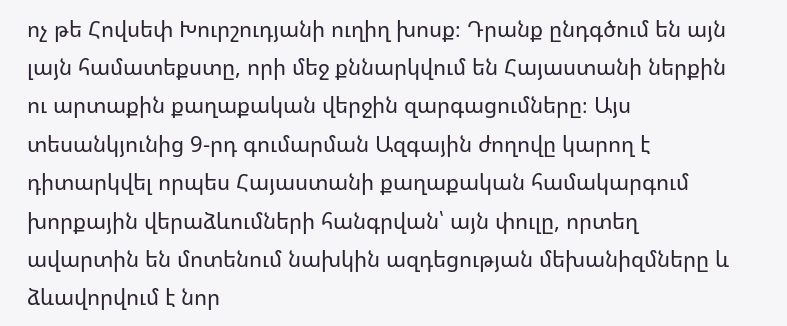ոչ թե Հովսեփ Խուրշուդյանի ուղիղ խոսք։ Դրանք ընդգծում են այն լայն համատեքստը, որի մեջ քննարկվում են Հայաստանի ներքին ու արտաքին քաղաքական վերջին զարգացումները։ Այս տեսանկյունից 9‑րդ գումարման Ազգային ժողովը կարող է դիտարկվել որպես Հայաստանի քաղաքական համակարգում խորքային վերաձևումների հանգրվան՝ այն փուլը, որտեղ ավարտին են մոտենում նախկին ազդեցության մեխանիզմները և ձևավորվում է նոր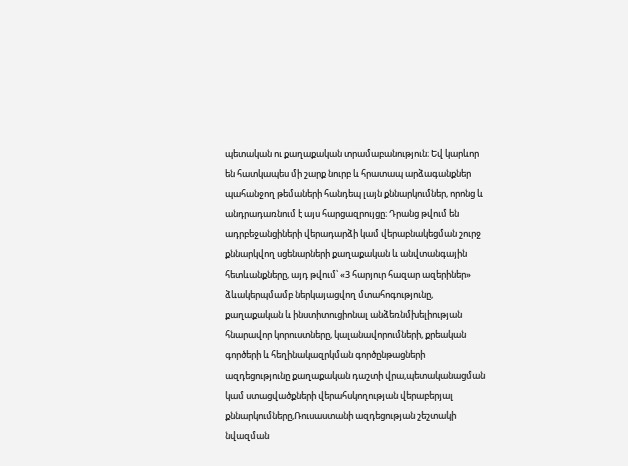պետական ու քաղաքական տրամաբանություն։ Եվ կարևոր են հատկապես մի շարք նուրբ և հրատապ արձագանքներ պահանջող թեմաների հանդեպ լայն քննարկումներ, որոնց և անդրադառնում է այս հարցազրույցը։ Դրանց թվում են ադրբեջանցիների վերադարձի կամ վերաբնակեցման շուրջ քննարկվող սցենարների քաղաքական և անվտանգային հետևանքները, այդ թվում՝ «3 հարյուր հազար ազերիներ» ձևակերպմամբ ներկայացվող մտահոգությունը, քաղաքական և ինստիտուցիոնալ անձեռնմխելիության հնարավոր կորուստները, կալանավորումների, քրեական գործերի և հեղինակազրկման գործընթացների ազդեցությունը քաղաքական դաշտի վրա,պետականացման կամ ստացվածքների վերահսկողության վերաբերյալ քննարկումները,Ռուսաստանի ազդեցության շեշտակի նվազման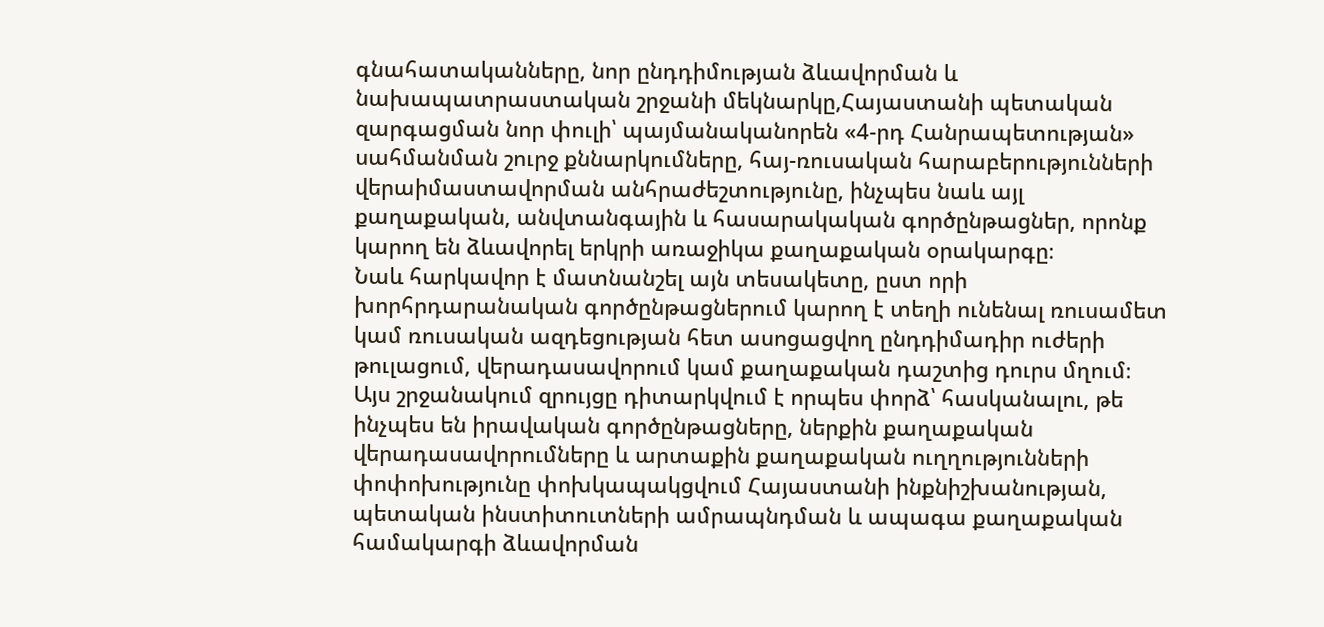գնահատականները, նոր ընդդիմության ձևավորման և նախապատրաստական շրջանի մեկնարկը,Հայաստանի պետական զարգացման նոր փուլի՝ պայմանականորեն «4‑րդ Հանրապետության» սահմանման շուրջ քննարկումները, հայ-ռուսական հարաբերությունների վերաիմաստավորման անհրաժեշտությունը, ինչպես նաև այլ քաղաքական, անվտանգային և հասարակական գործընթացներ, որոնք կարող են ձևավորել երկրի առաջիկա քաղաքական օրակարգը։
Նաև հարկավոր է մատնանշել այն տեսակետը, ըստ որի խորհրդարանական գործընթացներում կարող է տեղի ունենալ ռուսամետ կամ ռուսական ազդեցության հետ ասոցացվող ընդդիմադիր ուժերի թուլացում, վերադասավորում կամ քաղաքական դաշտից դուրս մղում։
Այս շրջանակում զրույցը դիտարկվում է որպես փորձ՝ հասկանալու, թե ինչպես են իրավական գործընթացները, ներքին քաղաքական վերադասավորումները և արտաքին քաղաքական ուղղությունների փոփոխությունը փոխկապակցվում Հայաստանի ինքնիշխանության, պետական ինստիտուտների ամրապնդման և ապագա քաղաքական համակարգի ձևավորման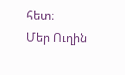հետ։
Մեր Ուղին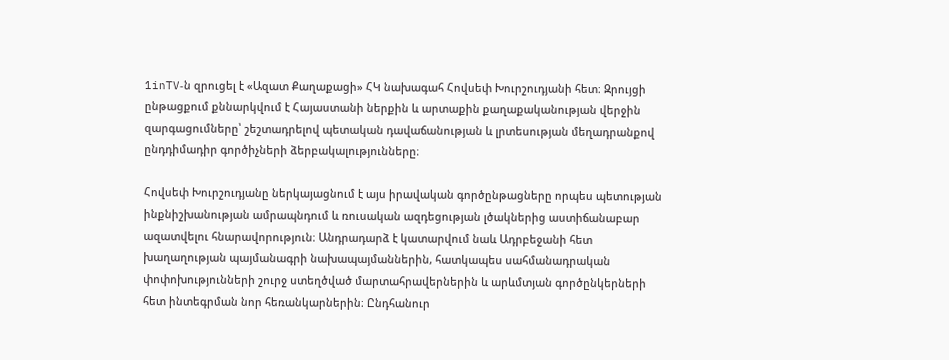1inTV‑ն զրուցել է «Ազատ Քաղաքացի» ՀԿ նախագահ Հովսեփ Խուրշուդյանի հետ։ Զրույցի ընթացքում քննարկվում է Հայաստանի ներքին և արտաքին քաղաքականության վերջին զարգացումները՝ շեշտադրելով պետական դավաճանության և լրտեսության մեղադրանքով ընդդիմադիր գործիչների ձերբակալությունները։

Հովսեփ Խուրշուդյանը ներկայացնում է այս իրավական գործընթացները որպես պետության ինքնիշխանության ամրապնդում և ռուսական ազդեցության լծակներից աստիճանաբար ազատվելու հնարավորություն։ Անդրադարձ է կատարվում նաև Ադրբեջանի հետ խաղաղության պայմանագրի նախապայմաններին, հատկապես սահմանադրական փոփոխությունների շուրջ ստեղծված մարտահրավերներին և արևմտյան գործընկերների հետ ինտեգրման նոր հեռանկարներին։ Ընդհանուր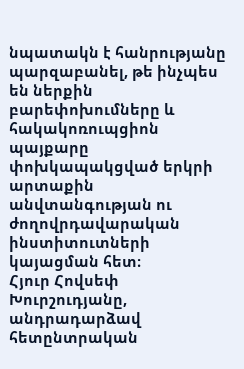նպատակն է հանրությանը պարզաբանել, թե ինչպես են ներքին բարեփոխումները և հակակոռուպցիոն պայքարը փոխկապակցված երկրի արտաքին անվտանգության ու ժողովրդավարական ինստիտուտների կայացման հետ։
Հյուր Հովսեփ Խուրշուդյանը, անդրադարձավ հետընտրական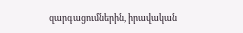զարգացումներին, իրավական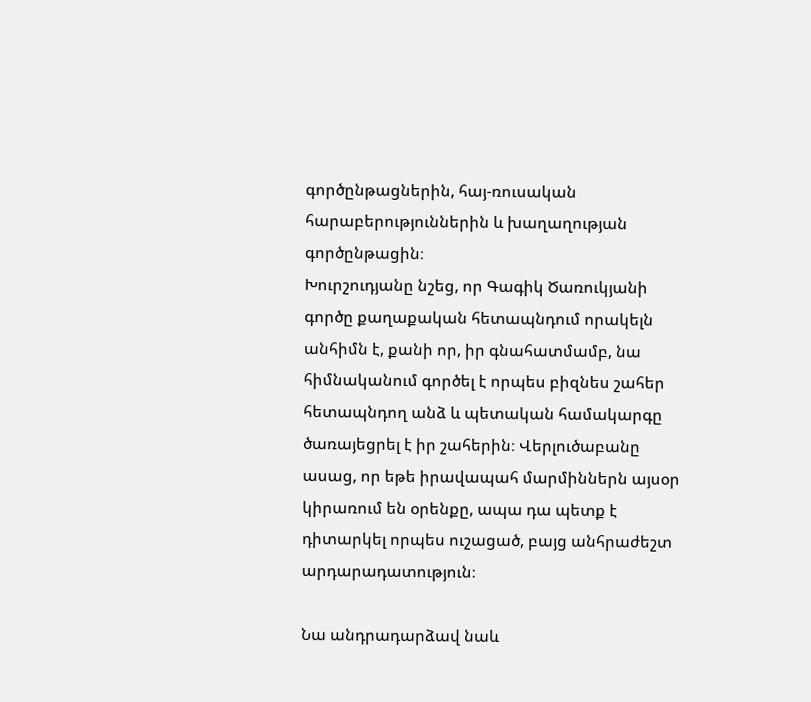գործընթացներին, հայ-ռուսական հարաբերություններին և խաղաղության գործընթացին։
Խուրշուդյանը նշեց, որ Գագիկ Ծառուկյանի գործը քաղաքական հետապնդում որակելն անհիմն է, քանի որ, իր գնահատմամբ, նա հիմնականում գործել է որպես բիզնես շահեր հետապնդող անձ և պետական համակարգը ծառայեցրել է իր շահերին։ Վերլուծաբանը ասաց, որ եթե իրավապահ մարմիններն այսօր կիրառում են օրենքը, ապա դա պետք է դիտարկել որպես ուշացած, բայց անհրաժեշտ արդարադատություն։

Նա անդրադարձավ նաև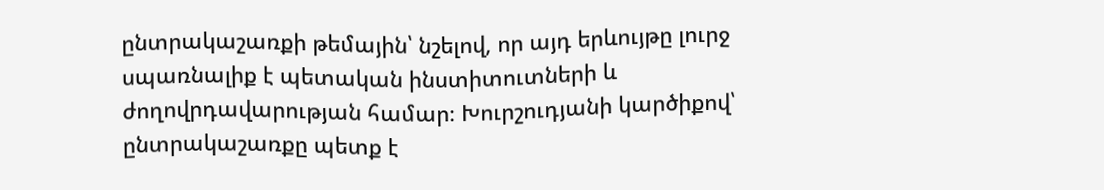ընտրակաշառքի թեմային՝ նշելով, որ այդ երևույթը լուրջ սպառնալիք է պետական ինստիտուտների և ժողովրդավարության համար։ Խուրշուդյանի կարծիքով՝ ընտրակաշառքը պետք է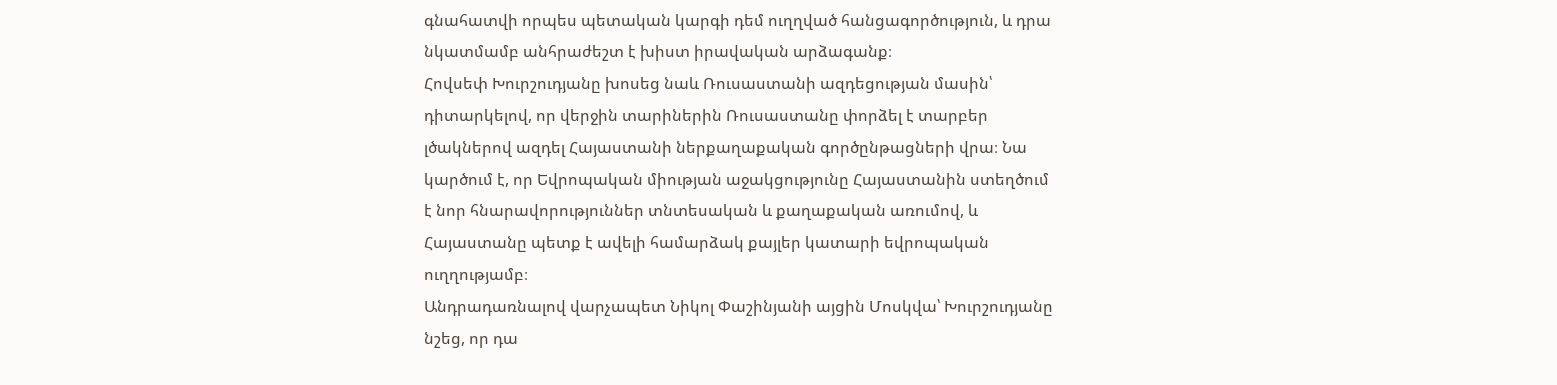գնահատվի որպես պետական կարգի դեմ ուղղված հանցագործություն, և դրա նկատմամբ անհրաժեշտ է խիստ իրավական արձագանք։
Հովսեփ Խուրշուդյանը խոսեց նաև Ռուսաստանի ազդեցության մասին՝ դիտարկելով, որ վերջին տարիներին Ռուսաստանը փորձել է տարբեր լծակներով ազդել Հայաստանի ներքաղաքական գործընթացների վրա։ Նա կարծում է, որ Եվրոպական միության աջակցությունը Հայաստանին ստեղծում է նոր հնարավորություններ տնտեսական և քաղաքական առումով, և Հայաստանը պետք է ավելի համարձակ քայլեր կատարի եվրոպական ուղղությամբ։
Անդրադառնալով վարչապետ Նիկոլ Փաշինյանի այցին Մոսկվա՝ Խուրշուդյանը նշեց, որ դա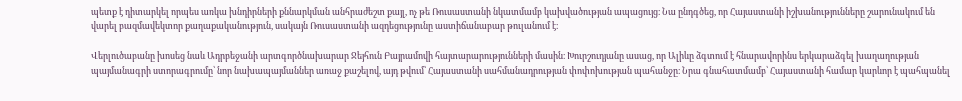պետք է դիտարկել որպես առկա խնդիրների քննարկման անհրաժեշտ քայլ, ոչ թե Ռուսաստանի նկատմամբ կախվածության ապացույց։ Նա ընդգծեց, որ Հայաստանի իշխանությունները շարունակում են վարել բազմավեկտոր քաղաքականություն, սակայն Ռուսաստանի ազդեցությունը աստիճանաբար թուլանում է։

Վերլուծաբանը խոսեց նաև Ադրբեջանի արտգործնախարար Ջեյհուն Բայրամովի հայտարարությունների մասին։ Խուրշուդյանը ասաց, որ Ալիևը ձգտում է հնարավորինս երկարաձգել խաղաղության պայմանագրի ստորագրումը՝ նոր նախապայմաններ առաջ քաշելով, այդ թվում՝ Հայաստանի սահմանադրության փոփոխության պահանջը։ Նրա գնահատմամբ՝ Հայաստանի համար կարևոր է պահպանել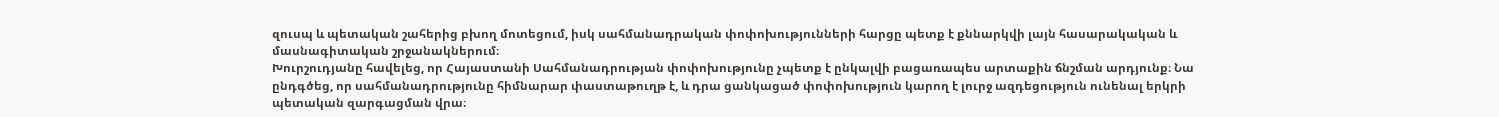զուսպ և պետական շահերից բխող մոտեցում, իսկ սահմանադրական փոփոխությունների հարցը պետք է քննարկվի լայն հասարակական և մասնագիտական շրջանակներում։
Խուրշուդյանը հավելեց, որ Հայաստանի Սահմանադրության փոփոխությունը չպետք է ընկալվի բացառապես արտաքին ճնշման արդյունք։ Նա ընդգծեց, որ սահմանադրությունը հիմնարար փաստաթուղթ է, և դրա ցանկացած փոփոխություն կարող է լուրջ ազդեցություն ունենալ երկրի պետական զարգացման վրա։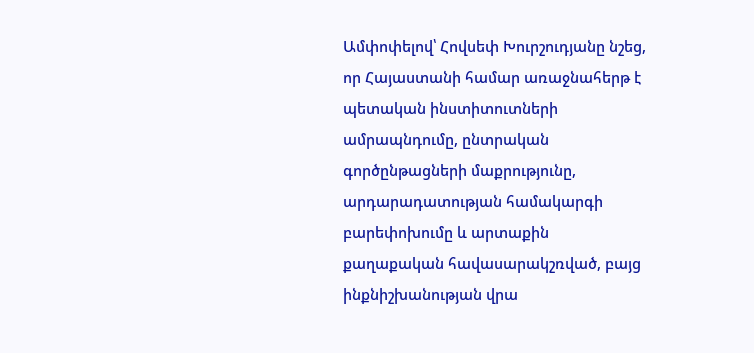Ամփոփելով՝ Հովսեփ Խուրշուդյանը նշեց, որ Հայաստանի համար առաջնահերթ է պետական ինստիտուտների ամրապնդումը, ընտրական գործընթացների մաքրությունը, արդարադատության համակարգի բարեփոխումը և արտաքին քաղաքական հավասարակշռված, բայց ինքնիշխանության վրա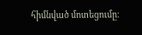հիմնված մոտեցումը։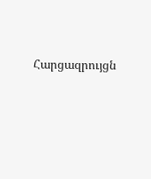Հարցազրույցն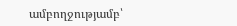ամբողջությամբ՝